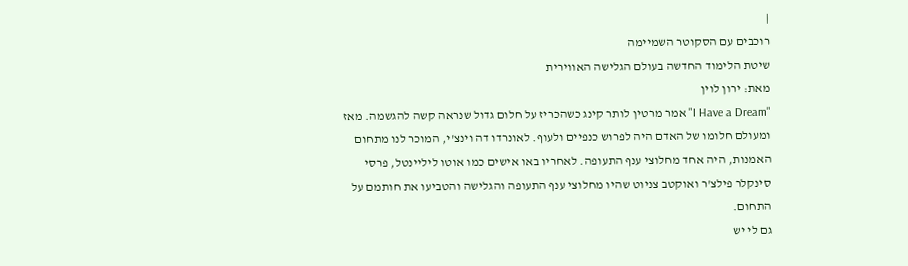|
רוכבים עם הסקוטר השמיימה
שיטת הלימוד החדשה בעולם הגלישה האווירית
מאת: ירון לוין
"I Have a Dream" אמר מרטין לותר קינג כשהכריז על חלום גדול שנראה קשה להגשמה. מאז ומעולם חלומו של האדם היה לפרוש כנפיים ולעוף. לאונרדו דה וינצ'י, המוכר לנו מתחום האמנות, היה אחד מחלוצי ענף התעופה. לאחריו באו אישים כמו אוטו ליליינטל, פרסי סינקלר פילצ'ר ואוקטב צניוט שהיו מחלוצי ענף התעופה והגלישה והטביעו את חותמם על התחום.
גם לי יש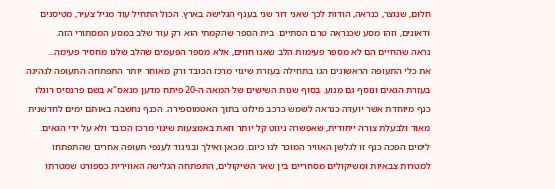חלום, שנוצר, כנראה, הודות לכך שאני דור שני בענף הגלישה בארץ. הכול התחיל עוד מגיל צעיר, מטיסנים ודאונים, וזהו מסע שכנראה טרם הסתיים. בית הספר שהקמתי הוא רק עוד שלב במסע המסתורי הזה.
נראה שהחיים הם לא מספר פעימות הלב שאנו חווים, אלא מספר הפעמים שהלב שלנו מחסיר פעימה...
את כלי התעופה הראשונים הגו בתחילה בעזרת שינוי מרכז הכובד ורק מאוחר יותר התפתחה התעופה לנהיגה בעזרת הגאים ונוסף גם מנוע. בסוף שנות השישים של המאה ה-20 פיתח מדען מנאס"א בשם פרנסיס רוגלו כנף מיוחדת אשר יועדה כנראה לשמש כרכב מילוט בתוך האטמוספירה. הכנף נחשבה באותם ימים לחדשנית מאוד ולבעלת צורה ייחודית, שאפשרה ניווט קל יותר וזאת באמצעות שינוי מרכז הכובד ולא על ידי הגאים. לימים הפכה כנף זו לגלשן האוויר המוכר לנו כיום. מכאן ואילך ובניגוד לענפי תעופה אחרים שהתפתחו למטרות צבאיות ומשיקולים מסחריים בין שאר השיקולים, התפתחה הגלישה האווירית כספורט שמטרתו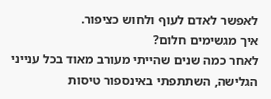לאפשר לאדם לעוף ולחוש כציפור.
איך מגשימים חלום?
לאחר כמה שנים שהייתי מעורב מאוד בכל ענייני הגלישה, השתתפתי באינספור טיסות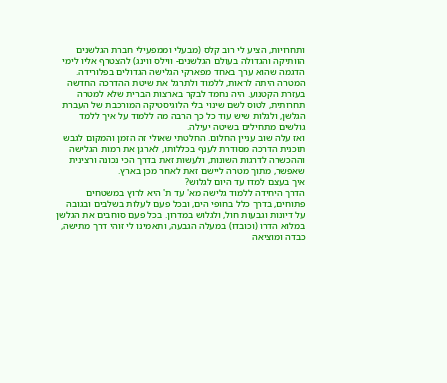ותחרויות, הציע לי רוב קלס (מבעלי וממפעילי חברת הגלשנים הוותיקה והגדולה בעולם הגלשנים- ווילס ווינג) להצטרף אליו לימי הדגמה שהוא ערך באחד מפארקי הגלישה הגדולים בפלורידה. המטרה היתה לראות, ללמוד ולתרגל את שיטת ההדרכה החדשה בעזרת הקטנוע. היה נחמד לבקר בארצות הברית שלא למטרה תחרותית, לטוס לשם שינוי בלי הלוגיסטיקה המורכבת של העברת הגלשן, ולגלות שיש עוד כל כך הרבה מה ללמוד על איך ללמד גולשים מתחילים בשיטה יעילה.
ואז עלה שוב עניין החלום. החלטתי שאולי זה הזמן והמקום לגבש תוכנית הדרכה מסודרת לענף בכללותו, לארגן את רמות הגלישה וההכשרה לדרגות השונות, ולעשות זאת בדרך הכי נכונה ורצינית שאפשר, מתוך מטרה ליישם זאת לאחר מכן בארץ.
איך בעצם למדו עד היום לגלוש?
הדרך היחידה ללמוד גלישה מא' עד ת' היא לרוץ במשטחים פתוחים, בדרך כלל בחופי הים, ובכל פעם לעלות בשלבים ובגובה על דיונות וגבעות חול, ולגלוש במדרון. בכל פעם סוחבים את הגלשן במלוא הדרו (וכובדו) במעלה הגבעה, ותאמינו לי זוהי דרך מתישה, כבדה ומוציאה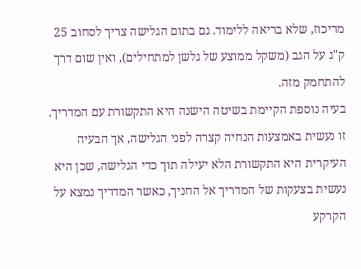מריכוז, שלא בריאה ללימוד. גם בתום הגלישה צריך לסחוב 25 ק"ג על הגב (משקל ממוצע של גלשן למתחילים), ואין שום דרך להתחמק מזה.
בעיה נוספת הקיימת בשיטה הישנה היא התקשורת עם המדריך. זו נעשית באמצעות הנחיה קצרה לפני הגלישה, אך הבעיה העיקרית היא התקשורת הלא יעילה תוך כדי הגלישה, שכן היא נעשית בצעקות של המדריך אל החניך, כאשר המדריך נמצא על הקרקע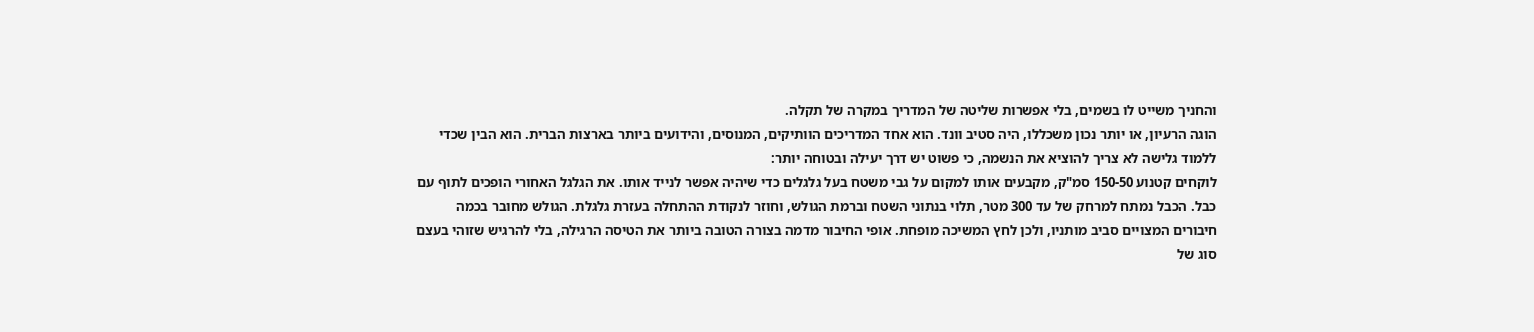והחניך משייט לו בשמים, בלי אפשרות שליטה של המדריך במקרה של תקלה.
הוגה הרעיון, או יותר נכון משכללו, היה סטיב וונד. הוא אחד המדריכים הוותיקים, המנוסים, והידועים ביותר בארצות הברית. הוא הבין שכדי ללמוד גלישה לא צריך להוציא את הנשמה, כי פשוט יש דרך יעילה ובטוחה יותר:
לוקחים קטנוע 150-50 סמ"ק, מקבעים אותו למקום על גבי משטח בעל גלגלים כדי שיהיה אפשר לנייד אותו. את הגלגל האחורי הופכים לתוף עם כבל. הכבל נמתח למרחק של עד 300 מטר, תלוי בנתוני השטח וברמת הגולש, וחוזר לנקודת ההתחלה בעזרת גלגלת. הגולש מחובר בכמה חיבורים המצויים סביב מותניו, ולכן לחץ המשיכה מופחת. אופי החיבור מדמה בצורה הטובה ביותר את הטיסה הרגילה, בלי להרגיש שזוהי בעצם סוג של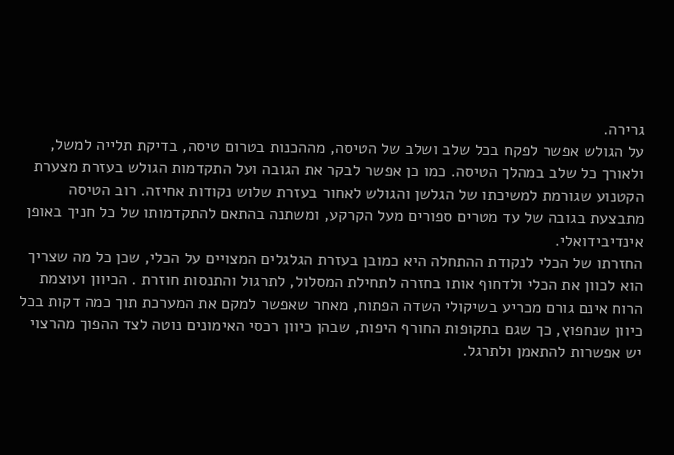גרירה.
על הגולש אפשר לפקח בכל שלב ושלב של הטיסה, מההכנות בטרום טיסה, בדיקת תלייה למשל, ולאורך כל שלב במהלך הטיסה. כמו כן אפשר לבקר את הגובה ועל התקדמות הגולש בעזרת מצערת הקטנוע שגורמת למשיכתו של הגלשן והגולש לאחור בעזרת שלוש נקודות אחיזה. רוב הטיסה מתבצעת בגובה של עד מטרים ספורים מעל הקרקע, ומשתנה בהתאם להתקדמותו של כל חניך באופן אינדיבידואלי.
החזרתו של הכלי לנקודת ההתחלה היא כמובן בעזרת הגלגלים המצויים על הכלי, שכן כל מה שצריך הוא לכוון את הכלי ולדחוף אותו בחזרה לתחילת המסלול, לתרגול והתנסות חוזרת . הכיוון ועוצמת הרוח אינם גורם מכריע בשיקולי השדה הפתוח, מאחר שאפשר למקם את המערכת תוך כמה דקות בכל כיוון שנחפוץ, כך שגם בתקופות החורף היפות, שבהן כיוון רכסי האימונים נוטה לצד ההפוך מהרצוי יש אפשרות להתאמן ולתרגל.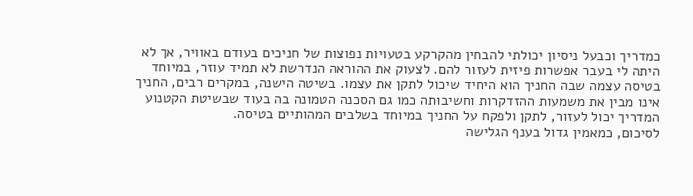כמדריך וכבעל ניסיון יכולתי להבחין מהקרקע בטעויות נפוצות של חניכים בעודם באוויר, אך לא היתה לי בעבר אפשרות פיזית לעזור להם. לצעוק את ההוראה הנדרשת לא תמיד עוזר, במיוחד בטיסה עצמה שבה החניך הוא היחיד שיכול לתקן את עצמו. בשיטה הישנה, במקרים רבים, החניך אינו מבין את משמעות ההזדקרות וחשיבותה כמו גם הסכנה הטמונה בה בעוד שבשיטת הקטנוע המדריך יכול לעזור, לתקן ולפקח על החניך במיוחד בשלבים המהותיים בטיסה.
לסיכום, כמאמין גדול בענף הגלישה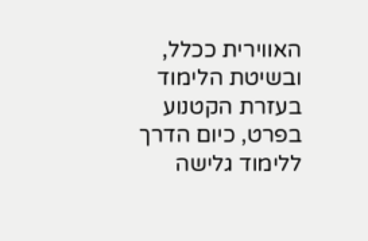האווירית ככלל, ובשיטת הלימוד בעזרת הקטנוע בפרט, כיום הדרך ללימוד גלישה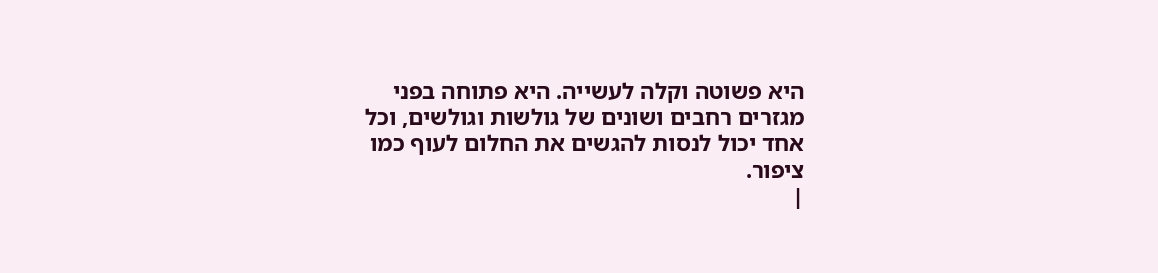היא פשוטה וקלה לעשייה. היא פתוחה בפני מגזרים רחבים ושונים של גולשות וגולשים, וכל אחד יכול לנסות להגשים את החלום לעוף כמו ציפור.
|